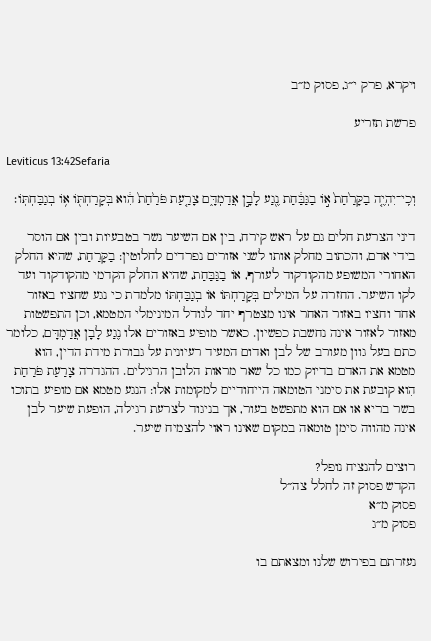ויקרא, פרק י״ג, פסוק מ״ב

פרשת תזריע

Leviticus 13:42Sefaria

וְכִֽי־יִהְיֶ֤ה בַקָּרַ֙חַת֙ א֣וֹ בַגַּבַּ֔חַת נֶ֖גַע לָבָ֣ן אֲדַמְדָּ֑ם צָרַ֤עַת פֹּרַ֙חַת֙ הִ֔וא בְּקָרַחְתּ֖וֹ א֥וֹ בְגַבַּחְתּֽוֹ׃

דיני הצרעת חלים גם על ראש קירח, בין אם השיער נשר בטבעיות ובין אם הוסר בידי אדם, והכתוב מחלק אותו לשני אזורים נפרדים לחלוטין: בַקָּרַחַת, שהיא החלק האחורי המשופע מהקודקוד לעורף, אוֹ בַגַּבַּחַת, שהיא החלק הקדמי מהקודקוד ועד לקו השיער. החזרה על המילים בְּקָרַחְתּוֹ אוֹ בְגַבַּחְתּוֹ מלמדת כי נגע שחציו באזור אחד וחציו באזור האחר אינו מצטרף יחד לגודל המינימלי המטמא, וכן התפשטות מאזור לאזור אינה נחשבת כפשיון. כאשר מופיע באזורים אלו נֶגַע לָבָן אֲדַמְדָּם, כלומר כתם בעל גוון מעורב של לבן ואדום המעיד רעיונית על גבורת מידת הדין, הוא מטמא את האדם בדיוק כמו כל שאר מראות הלובן הרגילים. ההגדרה צָרַעַת פֹּרַחַת הִוא קובעת את סימני הטומאה הייחודיים למקומות אלו: הנגע מטמא אם מופיע בתוכו בשר בריא או אם הוא מתפשט בעור, אך בניגוד לצרעת רגילה, הופעת שיער לבן אינה מהווה סימן טומאה במקום שאינו ראוי להצמיח שיער.

רוצים להנציח נופל?
הקדש פסוק זה לחלל צה״ל
פסוק מ״א
פסוק מ״ג

נעזרתם בפירוש שלנו ומצאתם בו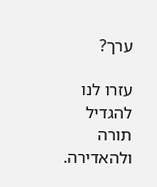ערך?

עזרו לנו להגדיל תורה ולהאדירה.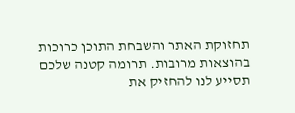תחזוקת האתר והשבחת התוכן כרוכות בהוצאות מרובות. תרומה קטנה שלכם תסייע לנו להחזיק את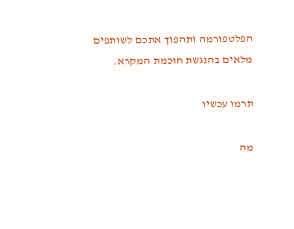הפלטפורמה ותהפוך אתכם לשותפים מלאים בהנגשת חוכמת המקרא.

תרמו עכשיו

מה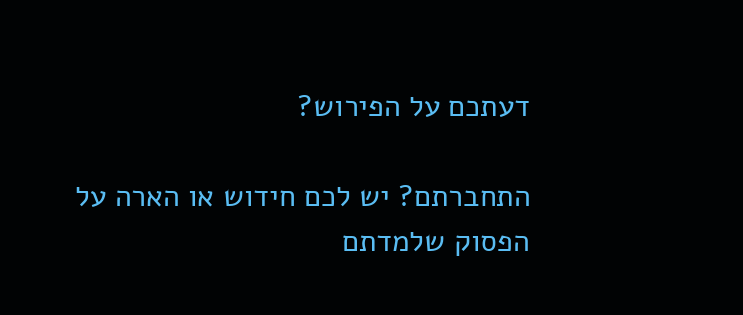דעתכם על הפירוש?

התחברתם? יש לכם חידוש או הארה על הפסוק שלמדתם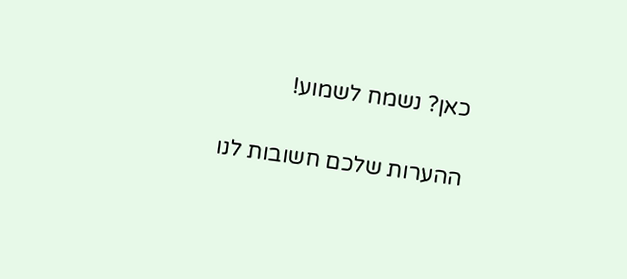כאן? נשמח לשמוע!

ההערות שלכם חשובות לנו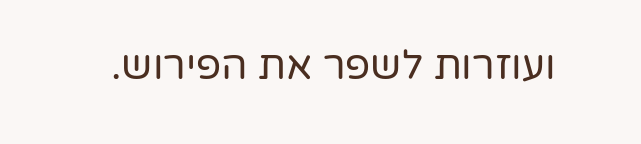ועוזרות לשפר את הפירוש.